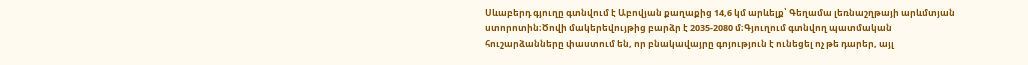Սևաբերդ գյուղը գտնվում է Աբովյան քաղաքից 14,6 կմ արևելք՝ Գեղամա լեռնաշղթայի արևմտյան ստորոտին։Ծովի մակերեվույթից բարձր է 2035-2080 մ։Գյուղում գտնվող պատմական հուշարձանները փաստում են, որ բնակավայրը գոյություն է ունեցել ոչ թե դարեր, այլ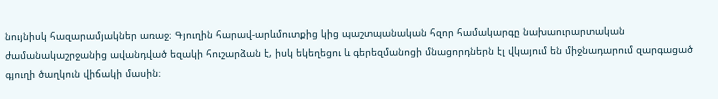նույնիսկ հազարամյակներ առաջ։ Գյուղին հարավ-արևմուտքից կից պաշտպանական հզոր համակարգը նախաուրարտական ժամանակաշրջանից ավանդված եզակի հուշարձան է, իսկ եկեղեցու և գերեզմանոցի մնացորդներն էլ վկայում են միջնադարում զարգացած գյուղի ծաղկուն վիճակի մասին։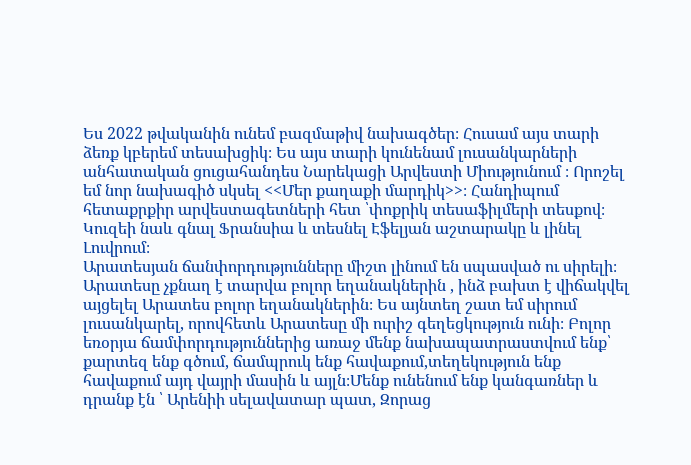Ես 2022 թվականին ունեմ բազմաթիվ նախագծեր։ Հուսամ այս տարի ձեռք կբերեմ տեսախցիկ։ Ես այս տարի կունենամ լուսանկարների անհատական ցուցահանդես Նարեկացի Արվեստի Միությունում ։ Որոշել եմ նոր նախագիծ սկսել <<Մեր քաղաքի մարդիկ>>։ Հանդիպում հետաքրքիր արվեստագետների հետ ՝փոքրիկ տեսաֆիլմերի տեսքով։ Կուզեի նաև գնալ Ֆրանսիա և տեսնել Էֆելյան աշտարակը և լինել Լուվրում։
Արատեսյան ճանփորդությունները միշտ լինում են սպասված ու սիրելի։ Արատեսը չքնաղ է տարվա բոլոր եղանակներին , ինձ բախտ է վիճակվել այցելել Արատես բոլոր եղանակներին։ Ես այնտեղ շատ եմ սիրում լուսանկարել, որովհետև Արատեսը մի ուրիշ գեղեցկություն ունի։ Բոլոր եռօրյա ճամփորդություններից առաջ մենք նախապատրաստվում ենք՝ քարտեզ ենք գծում, ճամպրուկ ենք հավաքում,տեղեկություն ենք հավաքում այդ վայրի մասին և այլն։Մենք ունենում ենք կանգառներ և դրանք էն ՝ Արենիի սելավատար պատ, Զորաց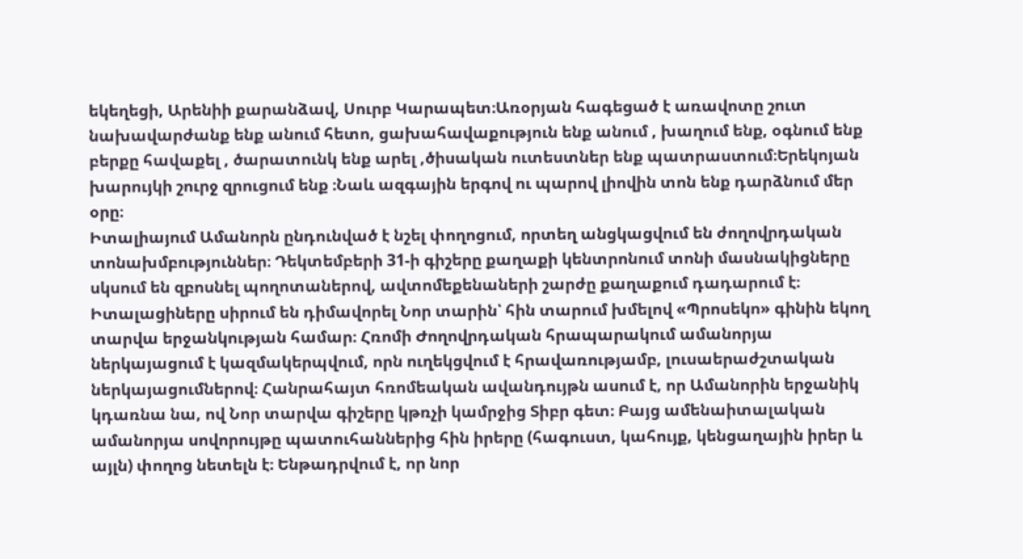եկեղեցի, Արենիի քարանձավ, Սուրբ Կարապետ։Առօրյան հագեցած է առավոտը շուտ նախավարժանք ենք անում հետո, ցախահավաքություն ենք անում , խաղում ենք, օգնում ենք բերքը հավաքել , ծարատունկ ենք արել ,ծիսական ուտեստներ ենք պատրաստում։Երեկոյան խարույկի շուրջ զրուցում ենք ։Նաև ազգային երգով ու պարով լիովին տոն ենք դարձնում մեր օրը։
Իտալիայում Ամանորն ընդունված է նշել փողոցում, որտեղ անցկացվում են ժողովրդական տոնախմբություններ։ Դեկտեմբերի 31-ի գիշերը քաղաքի կենտրոնում տոնի մասնակիցները սկսում են զբոսնել պողոտաներով, ավտոմեքենաների շարժը քաղաքում դադարում է։ Իտալացիները սիրում են դիմավորել Նոր տարին՝ հին տարում խմելով «Պրոսեկո» գինին եկող տարվա երջանկության համար։ Հռոմի Ժողովրդական հրապարակում ամանորյա ներկայացում է կազմակերպվում, որն ուղեկցվում է հրավառությամբ, լուսաերաժշտական ներկայացումներով։ Հանրահայտ հռոմեական ավանդույթն ասում է, որ Ամանորին երջանիկ կդառնա նա, ով Նոր տարվա գիշերը կթռչի կամրջից Տիբր գետ։ Բայց ամենաիտալական ամանորյա սովորույթը պատուհաններից հին իրերը (հագուստ, կահույք, կենցաղային իրեր և այլն) փողոց նետելն է։ Ենթադրվում է, որ նոր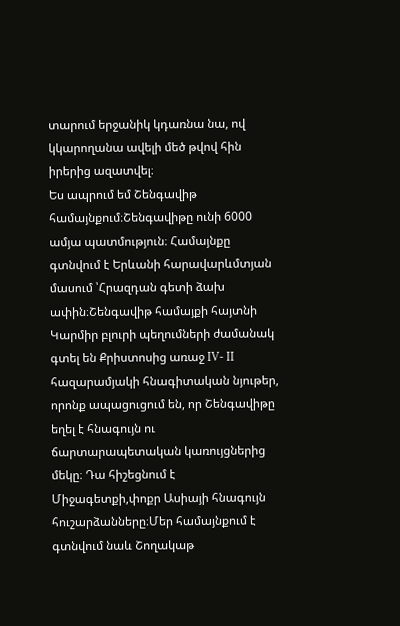տարում երջանիկ կդառնա նա, ով կկարողանա ավելի մեծ թվով հին իրերից ազատվել։
Ես ապրում եմ Շենգավիթ համայնքում։Շենգավիթը ունի 6000 ամյա պատմություն։ Համայնքը գտնվում է Երևանի հարավարևմտյան մասում ՝Հրազդան գետի ձախ ափին։Շենգավիթ համայքի հայտնի Կարմիր բլուրի պեղումների ժամանակ գտել են Քրիստոսից առաջ IV- II հազարամյակի հնագիտական նյութեր, որոնք ապացուցում են, որ Շենգավիթը եղել է հնագույն ու ճարտարապետական կառույցներից մեկը։ Դա հիշեցնում է Միջագետքի,փոքր Ասիայի հնագույն հուշարձանները։Մեր համայնքում է գտնվում նաև Շողակաթ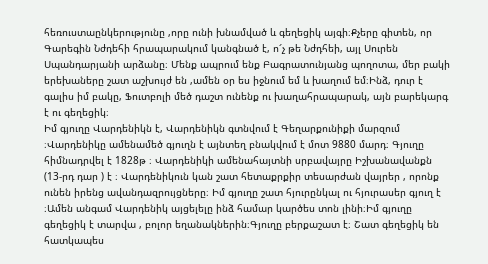հեռուստաընկերությունը ,որը ունի խնամված և գեղեցիկ այգի։Քչերը գիտեն, որ Գարեգին Նժդեհի հրապարակում կանգնած է, ո՜չ թե Նժդհեի, այլ Սուրեն Սպանդարյանի արձանը։ Մենք ապրում ենք Բագրատունյանց պողոտա, մեր բակի երեխաները շատ աշխույժ են ,ամեն օր ես իջնում եմ և խաղում եմ։Ինձ, դուր է գալիս իմ բակը, Ֆուտբոլի մեծ դաշտ ունենք ու խաղահրապարակ, այն բարեկարգ է ու գեղեցիկ։
Իմ գյուղը Վարդենիկն է, Վարդենիկն գտնվում է Գեղարքունիքի մարզում ։Վարդենիկը ամենամեծ գյուղն է այնտեղ բնակվում է մոտ 9880 մարդ։ Գյուղը հիմնադրվել է 1828թ ։ Վարդենիկի ամենահայտնի սրբավայրը Իշխանավանքն (13-րդ դար ) է ։ Վարդենիկուն կան շատ հետաքրքիր տեսարժան վայրեր , որոնք ունեն իրենց ավանդազրույցները։ Իմ գյուղը շատ հյուրընկալ ու հյուրասեր գյուղ է ։Ամեն անգամ Վարդենիկ այցելելը ինձ համար կարծես տոն լինի։Իմ գյուղը գեղեցիկ է տարվա , բոլոր եղանակներին։Գյուղը բերքաշատ է։ Շատ գեղեցիկ են հատկապես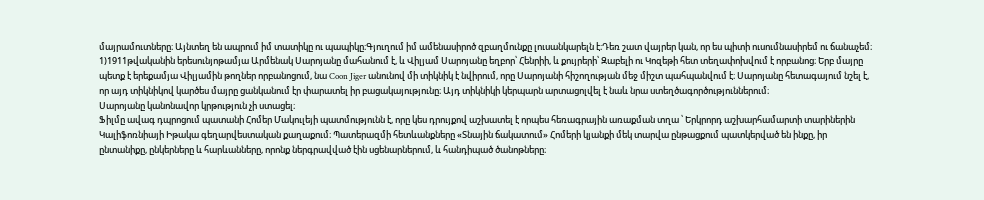մայրամուտները։ Այնտեղ են ապրում իմ տատիկը ու պապիկը։Գյուղում իմ ամենասիրոծ զբաղմունքը լուսանկարելն է։Դեռ շատ վայրեր կան, որ ես պիտի ուսումնասիրեմ ու ճանաչեմ։
1)1911թվականին երեսունյոթամյա Արմենակ Սարոյանը մահանում է, և Վիլյամ Սարոյանը եղբոր՝ Հենրիի, և քույրերի՝ Զաբելի ու Կոզեթի հետ տեղափոխվում է որբանոց։ Երբ մայրը պետք է երեքամյա Վիլյամին թողներ որբանոցում, նա Coon Jiger անունով մի տիկնիկ է նվիրում, որը Սարոյանի հիշողության մեջ միշտ պահպանվում է։ Սարոյանը հետագայում նշել է, որ այդ տիկնիկով կարծես մայրը ցանկանում էր փարատել իր բացակայությունը։ Այդ տիկնիկի կերպարն արտացոլվել է նաև նրա ստեղծագործություններում։
Սարոյանը կանոնավոր կրթություն չի ստացել։
Ֆիլմը ավագ դպրոցում պատանի Հոմեր Մակուլեյի պատմությունն է, որը կես դրույքով աշխատել է որպես հեռագրային առաքման տղա ՝ Երկրորդ աշխարհամարտի տարիներին Կալիֆոռնիայի Իթակա գեղարվեստական քաղաքում։ Պատերազմի հետևանքները «Տնային ճակատում» Հոմերի կյանքի մեկ տարվա ընթացքում պատկերված են ինքը, իր ընտանիքը, ընկերները և հարևանները, որոնք ներգրավված էին սցենարներում, և հանդիպած ծանոթները։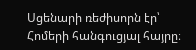Սցենարի ռեժիսորն էր՝ Հոմերի հանգուցյալ հայրը։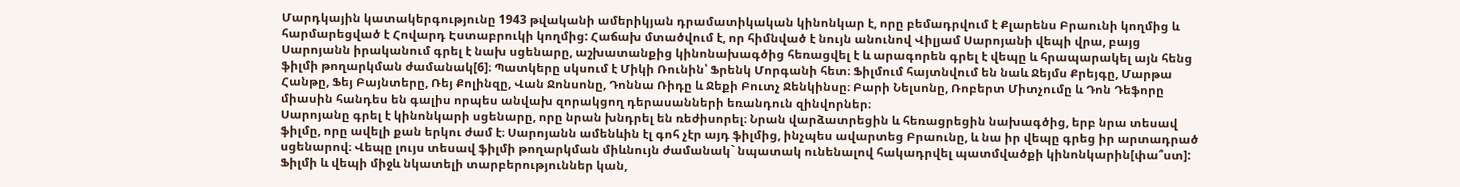Մարդկային կատակերգությունը 1943 թվականի ամերիկյան դրամատիկական կինոնկար է, որը բեմադրվում է Քլարենս Բրաունի կողմից և հարմարեցված է Հովարդ Էստաբրուկի կողմից: Հաճախ մտածվում է, որ հիմնված է նույն անունով Վիլյամ Սարոյանի վեպի վրա, բայց Սարոյանն իրականում գրել է նախ սցենարը, աշխատանքից կինոնախագծից հեռացվել է և արագորեն գրել է վեպը և հրապարակել այն հենց ֆիլմի թողարկման ժամանակ[6]։ Պատկերը սկսում է Միկի Ռունին՝ Ֆրենկ Մորգանի հետ։ Ֆիլմում հայտնվում են նաև Ջեյմս Քրեյգը, Մարթա Հանթը, Ֆեյ Բայնտերը, Ռեյ Քոլինզը, Վան Ջոնսոնը, Դոննա Ռիդը և Ջեքի Բուտչ Ջենկինսը։ Բարի Նելսոնը, Ռոբերտ Միտչումը և Դոն Դեֆորը միասին հանդես են գալիս որպես անվախ զորակցող դերասանների եռանդուն զինվորներ։
Սարոյանը գրել է կինոնկարի սցենարը, որը նրան խնդրել են ռեժիսորել։ Նրան վարձատրեցին և հեռացրեցին նախագծից, երբ նրա տեսավ ֆիլմը, որը ավելի քան երկու ժամ է։ Սարոյանն ամենևին էլ գոհ չէր այդ ֆիլմից, ինչպես ավարտեց Բրաունը, և նա իր վեպը գրեց իր արտադրած սցենարով։ Վեպը լույս տեսավ ֆիլմի թողարկման միևնույն ժամանակ` նպատակ ունենալով հակադրվել պատմվածքի կինոնկարին[փա՞ստ]: Ֆիլմի և վեպի միջև նկատելի տարբերություններ կան,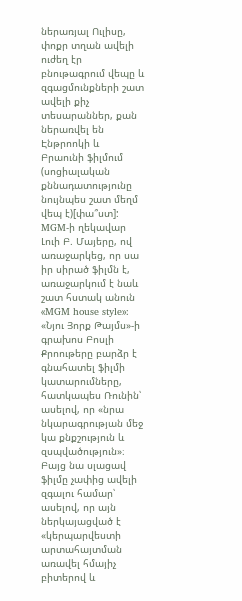ներառյալ Ուլիսը, փոքր տղան ավելի ուժեղ էր բնութագրում վեպը և զգացմունքների շատ ավելի քիչ տեսարաններ, քան ներառվել են Էնթրոոկի և Բրաունի ֆիլմում (սոցիալական քննադատությունը նույնպես շատ մեղմ վեպ է)[փա՞ստ]: MGM-ի ղեկավար Լուի Բ. Մայերը, ով առաջարկեց, որ սա իր սիրած ֆիլմն է, առաջարկում է նաև շատ հստակ անուն «MGM house style»:
«Նյու Յորք Թայմս»-ի գրախոս Բոսլի Քրոութերը բարձր է գնահատել ֆիլմի կատարումները, հատկապես Ռունին՝ ասելով, որ «նրա նկարագրության մեջ կա քնքշություն և զսպվածություն»։ Բայց նա սլացավ ֆիլմը չափից ավելի զգալու համար՝ ասելով, որ այն ներկայացված է «կերպարվեստի արտահայտման առավել հմայիչ բիտերով և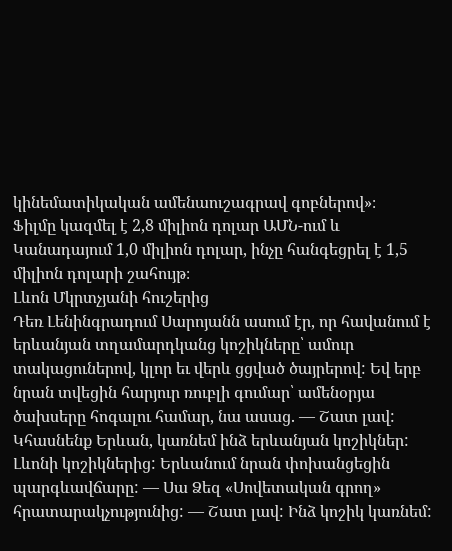կինեմատիկական ամենաուշագրավ գոբներով»։
Ֆիլմը կազմել է 2,8 միլիոն դոլար ԱՄՆ-ում և Կանադայում 1,0 միլիոն դոլար, ինչը հանգեցրել է 1,5 միլիոն դոլարի շահույթ։
Լևոն Մկրտչյանի հուշերից
Դեռ Լենինգրադում Սարոյանն ասում էր, որ հավանում է երևանյան տղամարդկանց կոշիկները՝ ամուր տակացուներով, կլոր եւ վերև ցցված ծայրերով: Եվ երբ նրան տվեցին հարյուր ռուբլի գումար՝ ամենօրյա ծախսերը հոգալու համար, նա ասաց. — Շատ լավ: Կհասնենք Երևան, կառնեմ ինձ երևանյան կոշիկներ: Լևոնի կոշիկներից: Երևանում նրան փոխանցեցին պարգևավճարը: — Սա Ձեզ «Սովետական գրող» հրատարակչությունից: — Շատ լավ: Ինձ կոշիկ կառնեմ: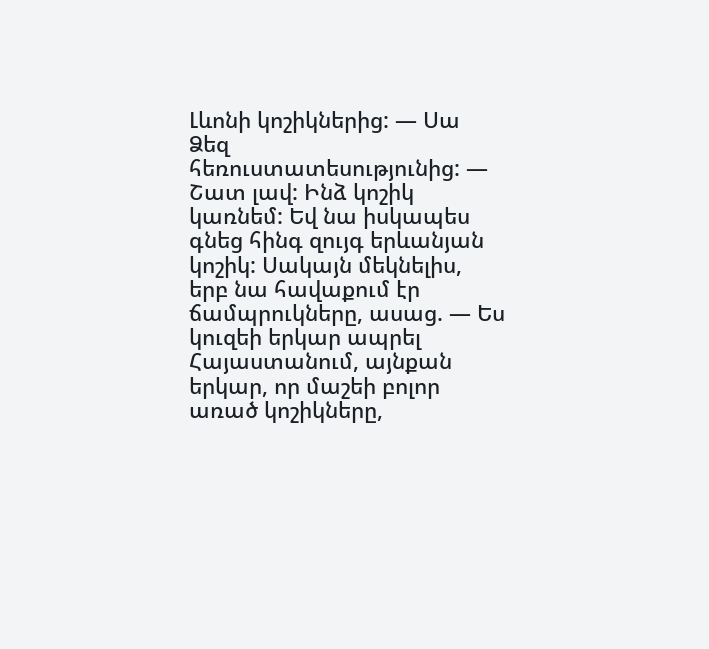Լևոնի կոշիկներից: — Սա Ձեզ հեռուստատեսությունից: — Շատ լավ: Ինձ կոշիկ կառնեմ: Եվ նա իսկապես գնեց հինգ զույգ երևանյան կոշիկ: Սակայն մեկնելիս, երբ նա հավաքում էր ճամպրուկները, ասաց. — Ես կուզեի երկար ապրել Հայաստանում, այնքան երկար, որ մաշեի բոլոր առած կոշիկները,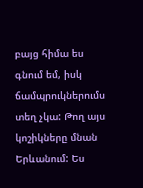բայց հիմա ես գնում եմ, իսկ ճամպրուկներումս տեղ չկա: Թող այս կոշիկները մնան Երևանում: Ես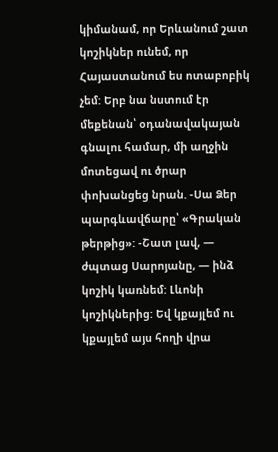կիմանամ, որ Երևանում շատ կոշիկներ ունեմ, որ Հայաստանում ես ոտաբոբիկ չեմ: Երբ նա նստում էր մեքենան՝ օդանավակայան գնալու համար, մի աղջին մոտեցավ ու ծրար փոխանցեց նրան. -Սա Ձեր պարգևավճարը՝ «Գրական թերթից»: -Շատ լավ, — ժպտաց Սարոյանը, — ինձ կոշիկ կառնեմ: Լևոնի կոշիկներից: Եվ կքայլեմ ու կքայլեմ այս հողի վրա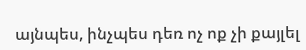այնպես, ինչպես դեռ ոչ ոք չի քայլել